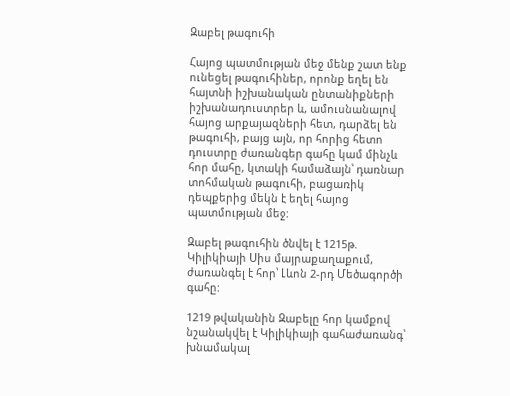Զաբել թագուհի

Հայոց պատմության մեջ մենք շատ ենք ունեցել թագուհիներ, որոնք եղել են հայտնի իշխանական ընտանիքների իշխանադուստրեր և, ամուսնանալով հայոց արքայազների հետ, դարձել են թագուհի, բայց այն, որ հորից հետո դուստրը ժառանգեր գահը կամ մինչև հոր մահը, կտակի համաձայն՝ դառնար տոհմական թագուհի, բացառիկ դեպքերից մեկն է եղել հայոց պատմության մեջ:

Զաբել թագուհին ծնվել է 1215թ. Կիլիկիայի Սիս մայրաքաղաքում, ժառանգել է հոր՝ Լևոն 2-րդ Մեծագործի գահը:

1219 թվականին Զաբելը հոր կամքով նշանակվել է Կիլիկիայի գահաժառանգ՝ խնամակալ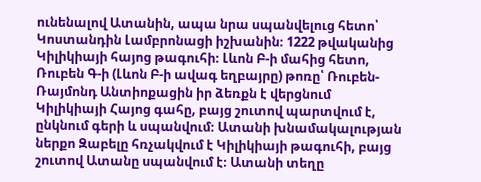ունենալով Ատանին, ապա նրա սպանվելուց հետո՝ Կոստանդին Լամբրոնացի իշխանին։ 1222 թվականից Կիլիկիայի հայոց թագուհի։ Լևոն Բ-ի մահից հետո, Ռուբեն Գ-ի (Լևոն Բ-ի ավագ եղբայրը) թոռը՝ Ռուբեն-Ռայմոնդ Անտիոքացին իր ձեռքն է վերցնում Կիլիկիայի Հայոց գահը, բայց շուտով պարտվում է, ընկնում գերի և սպանվում։ Ատանի խնամակալության ներքո Զաբելը հռչակվում է Կիլիկիայի թագուհի, բայց շուտով Ատանը սպանվում է։ Ատանի տեղը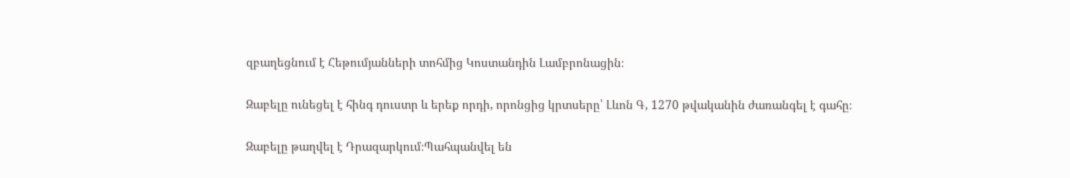զբաղեցնում է Հեթումյանների տոհմից Կոստանդին Լամբրոնացին։

Զաբելը ունեցել է հինգ դուստր և երեք որդի, որոնցից կրտսերը՝ Լևոն Գ, 1270 թվականին ժառանգել է գահը։

Զաբելը թաղվել է Դրազարկում։Պահպանվել են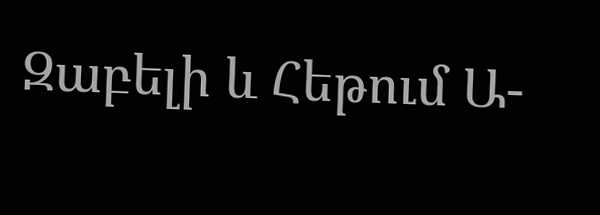Զաբելի և Հեթում Ա-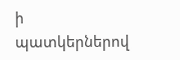ի պատկերներով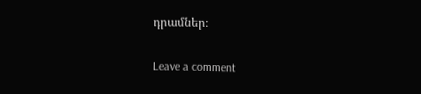դրամներ։

Leave a comment